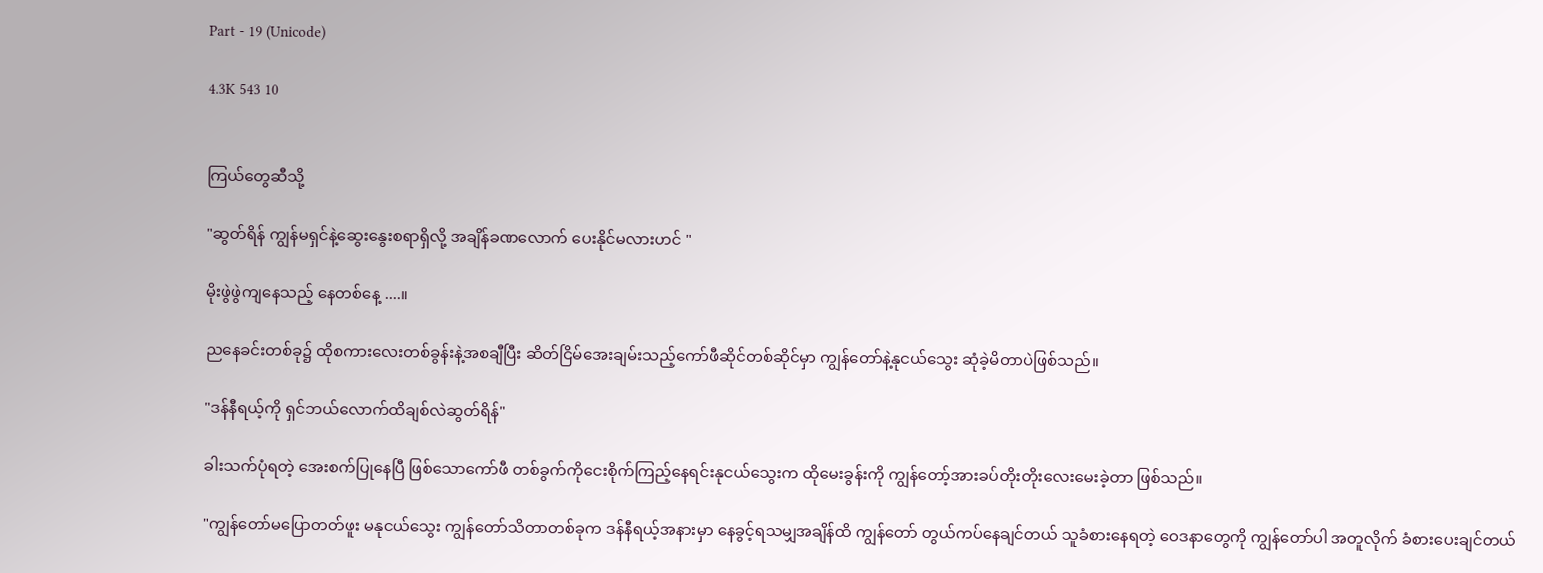Part - 19 (Unicode)

4.3K 543 10


ကြယ်တွေဆီသို့

"ဆွတ်ရိန် ကျွန်မရှင်နဲ့ဆွေးနွေးစရာရှိလို့ အချိန်ခဏလောက် ပေးနိုင်မလားဟင် "

မိုးဖွဲဖွဲကျနေသည့် နေတစ်နေ့ ....။

ညနေခင်းတစ်ခု၌ ထိုစကားလေးတစ်ခွန်းနဲ့အစချီပြီး ဆိတ်ငြိမ်အေးချမ်းသည့်ကော်ဖီဆိုင်တစ်ဆိုင်မှာ ကျွန်တော်နဲ့နုငယ်သွေး ဆုံခဲ့မိတာပဲဖြစ်သည်။

"ဒန်နီရယ့်ကို ရှင်ဘယ်လောက်ထိချစ်လဲဆွတ်ရိန်"

ခါးသက်ပုံရတဲ့ အေးစက်ပြုနေပြီ ဖြစ်သောကော်ဖီ တစ်ခွက်ကိုငေးစိုက်ကြည့်နေရင်းနုငယ်သွေးက ထိုမေးခွန်းကို ကျွန်တော့်အားခပ်တိုးတိုးလေးမေးခဲ့တာ ဖြစ်သည်။

"ကျွန်တော်မပြောတတ်ဖူး မနုငယ်သွေး ကျွန်တော်သိတာတစ်ခုက ဒန်နီရယ့်အနားမှာ နေခွင့်ရသမျှအချိန်ထိ ကျွန်တော် တွယ်ကပ်နေချင်တယ် သူခံစားနေရတဲ့ ဝေဒနာတွေကို ကျွန်တော်ပါ အတူလိုက် ခံစားပေးချင်တယ်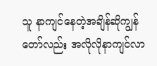သူ နာကျင်နေတဲ့အချိန်ဆိုကျွန်တော်လည်း အလိုလိုနာကျင်လာ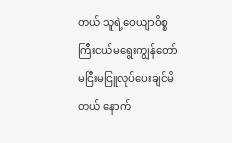တယ် သူရဲ့ဝေယျာဝိစ္စကြီးငယ်မရွေးကျွန်တော်မငြီးမငြူလုပ်ပေးချင်မိတယ် နောက်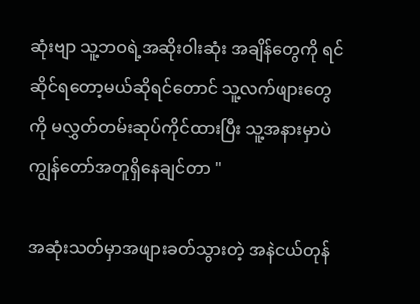ဆုံးဗျာ သူ့ဘဝရဲ့အဆိုးဝါးဆုံး အချိန်တွေကို ရင်ဆိုင်ရတော့မယ်ဆိုရင်တောင် သူ့လက်ဖျားတွေကို မလွှတ်တမ်းဆုပ်ကိုင်ထားပြီး သူ့အနားမှာပဲ ကျွန်တော်အတူရှိနေချင်တာ "

အဆုံးသတ်မှာအဖျားခတ်သွားတဲ့ အနဲငယ်တုန်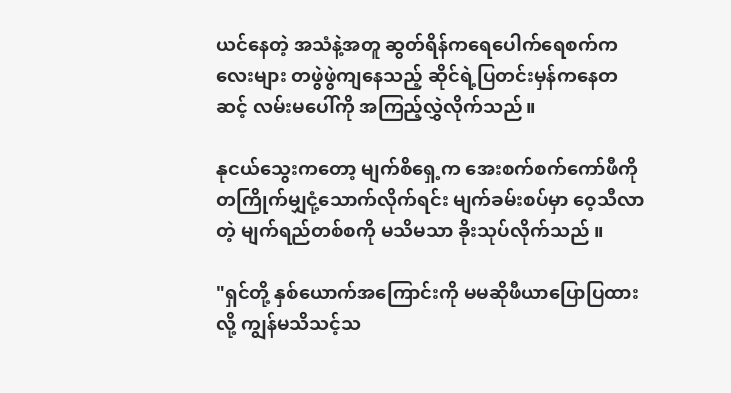ယင်နေတဲ့ အသံနဲ့အတူ ဆွတ်ရိန်ကရေပေါက်ရေစက်ကလေးများ တဖွဲဖွဲကျနေသည့် ဆိုင်ရဲ့ပြတင်းမှန်ကနေတဆင့် လမ်းမပေါ်ကို အကြည့်လွှဲလိုက်သည်။

နုငယ်သွေးကတော့ မျက်စိရှေ့က အေးစက်စက်ကော်ဖီကို တကြိုက်မျှငုံ့သောက်လိုက်ရင်း မျက်ခမ်းစပ်မှာ ဝေ့သီလာတဲ့ မျက်ရည်တစ်စကို မသိမသာ ခိုးသုပ်လိုက်သည် ။

"ရှင်တို့ နှစ်ယောက်အကြောင်းကို မမဆိုဖီယာပြောပြထားလို့ ကျွန်မသိသင့်သ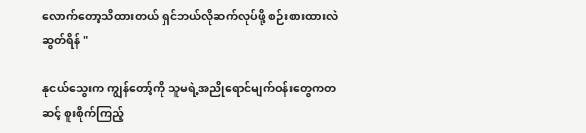လောက်တော့သိထားတယ် ရှင်ဘယ်လိုဆက်လုပ်ဖို့ စဉ်းစားထားလဲ ဆွတ်ရိန် "

နုငယ်သွေးက ကျွန်တော့်ကို သူမရဲ့အညိုရောင်မျက်ဝန်းတွေကတဆင့် စူးစိုက်ကြည့်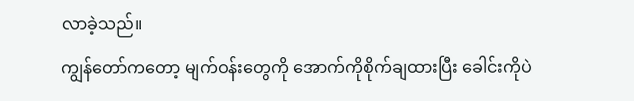လာခဲ့သည်။
ကျွန်တော်ကတော့ မျက်ဝန်းတွေကို အောက်ကိုစိုက်ချထားပြီး ခေါင်းကိုပဲ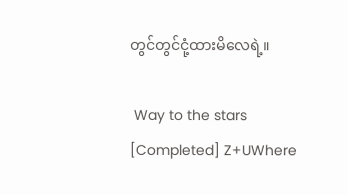တွင်တွင်ငုံ့ထားမိလေရဲ့။

 Way to the stars [Completed] Z+UWhere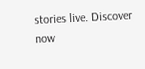stories live. Discover now